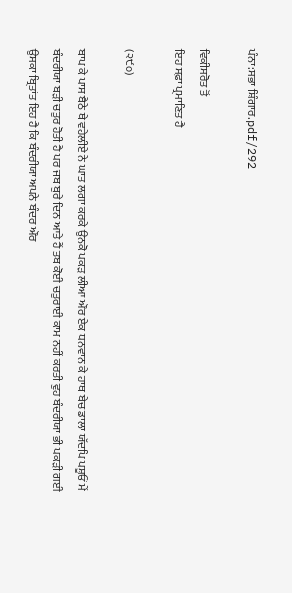ਪੰਨਾ:ਸਭਾ ਸ਼ਿੰਗਾਰ.pdf/292

ਵਿਕੀਸਰੋਤ ਤੋਂ
ਇਹ ਸਫ਼ਾ ਪ੍ਰਮਾਣਿਤ ਹੈ

(੨੯੦)

ਬਾਪ ਕੇ ਪਾਸ ਬੈਠੇ ਥੇ ਵਹੇਲੀਏ ਨੇ ਘਾਤ ਲਗਾ ਕਰਕੇ ਉਨਕੋ ਪਕੜ ਲੀਆ ਔਰ ਏਕ ਧਨਵਾਨ ਕੇ ਹਾਥ ਬੇਚ ਡਾਲਾ ਯੱਦਪਿ ਪਸ਼ੂਓਂ ਮੇਂ ਬੰਦਰੀਯਾ ਬੜੀ ਚਤੁਰ ਹੋਤੀ ਹੈ ਪਰ ਜਬ ਬੁਰੇ ਦਿਨ ਆਤੇ ਹੈਂ ਤਬ ਕੋਈ ਚਤੁਰਾਈ ਕਾਮ ਨਹੀਂ ਕਰਤੀ ਵੁਹ ਬੰਦਰੀਯਾ ਭੀ ਪਕੜੀ ਗਈ ਉਸਕਾ ਬ੍ਰਿਤਾਂਤ ਇਹ ਹੈ ਕਿ ਬੰਦਰੀਯਾ ਅਪਨੇ ਬੰਦਰ ਔਰ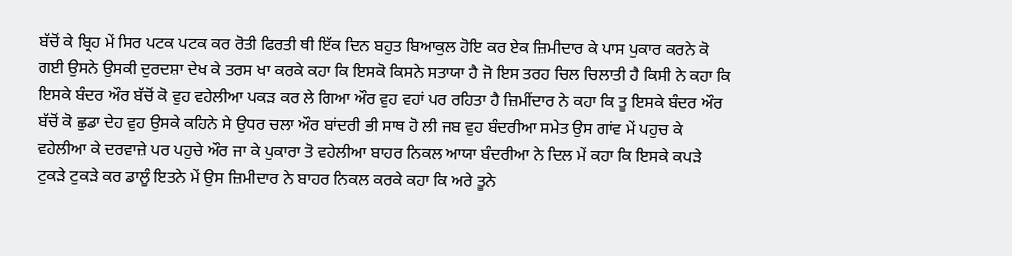ਬੱਚੋਂ ਕੇ ਬ੍ਰਿਹ ਮੇਂ ਸਿਰ ਪਟਕ ਪਟਕ ਕਰ ਰੋਤੀ ਫਿਰਤੀ ਥੀ ਇੱਕ ਦਿਨ ਬਹੁਤ ਬਿਆਕੁਲ ਹੋਇ ਕਰ ਏਕ ਜ਼ਿਮੀਦਾਰ ਕੇ ਪਾਸ ਪੁਕਾਰ ਕਰਨੇ ਕੋ ਗਈ ਉਸਨੇ ਉਸਕੀ ਦੁਰਦਸ਼ਾ ਦੇਖ ਕੇ ਤਰਸ ਖਾ ਕਰਕੇ ਕਹਾ ਕਿ ਇਸਕੋ ਕਿਸਨੇ ਸਤਾਯਾ ਹੈ ਜੋ ਇਸ ਤਰਹ ਚਿਲ ਚਿਲਾਤੀ ਹੈ ਕਿਸੀ ਨੇ ਕਹਾ ਕਿ ਇਸਕੇ ਬੰਦਰ ਔਰ ਬੱਚੋਂ ਕੋ ਵੁਹ ਵਹੇਲੀਆ ਪਕੜ ਕਰ ਲੇ ਗਿਆ ਔਰ ਵੁਹ ਵਹਾਂ ਪਰ ਰਹਿਤਾ ਹੈ ਜ਼ਿਮੀਂਦਾਰ ਨੇ ਕਹਾ ਕਿ ਤੂ ਇਸਕੇ ਬੰਦਰ ਔਰ ਬੱਚੋਂ ਕੋ ਛੁਡਾ ਦੇਹ ਵੁਹ ਉਸਕੇ ਕਹਿਨੇ ਸੇ ਉਧਰ ਚਲਾ ਔਰ ਬਾਂਦਰੀ ਭੀ ਸਾਥ ਹੋ ਲੀ ਜਬ ਵੁਹ ਬੰਦਰੀਆ ਸਮੇਤ ਉਸ ਗਾਂਵ ਮੇਂ ਪਹੁਚ ਕੇ ਵਹੇਲੀਆ ਕੇ ਦਰਵਾਜ਼ੇ ਪਰ ਪਹੁਚੇ ਔਰ ਜਾ ਕੇ ਪੁਕਾਰਾ ਤੋ ਵਹੇਲੀਆ ਬਾਹਰ ਨਿਕਲ ਆਯਾ ਬੰਦਰੀਆ ਨੇ ਦਿਲ ਮੇਂ ਕਹਾ ਕਿ ਇਸਕੇ ਕਪੜੇ ਟੁਕੜੇ ਟੁਕੜੇ ਕਰ ਡਾਲੂੰ ਇਤਨੇ ਮੇਂ ਉਸ ਜ਼ਿਮੀਦਾਰ ਨੇ ਬਾਹਰ ਨਿਕਲ ਕਰਕੇ ਕਹਾ ਕਿ ਅਰੇ ਤੂਨੇ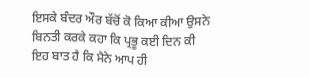ਇਸਕੇ ਬੰਦਰ ਔਰ ਬੱਚੋਂ ਕੋ ਕਿਆ ਕੀਆ ਉਸਨੇ ਬਿਨਤੀ ਕਰਕੇ ਕਹਾ ਕਿ ਪ੍ਰਭੂ ਕਈ ਦਿਨ ਕੀ ਇਹ ਬਾਤ ਹੈ ਕਿ ਮੈਨੇ ਆਪ ਹੀ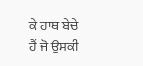ਕੇ ਹਾਥ ਬੇਚੇ ਹੈਂ ਜੋ ਉਸਕੀ